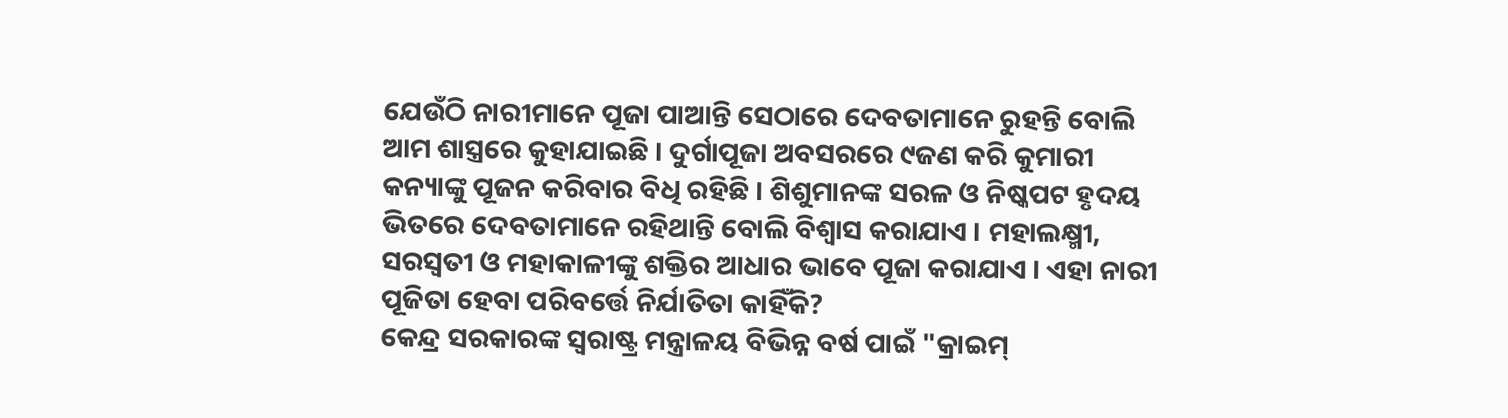ଯେଉଁଠି ନାରୀମାନେ ପୂଜା ପାଆନ୍ତି ସେଠାରେ ଦେବତାମାନେ ରୁହନ୍ତି ବୋଲି ଆମ ଶାସ୍ତ୍ରରେ କୁହାଯାଇଛି । ଦୁର୍ଗାପୂଜା ଅବସରରେ ୯ଜଣ କରି କୁମାରୀ କନ୍ୟାଙ୍କୁ ପୂଜନ କରିବାର ବିଧି ରହିଛି । ଶିଶୁମାନଙ୍କ ସରଳ ଓ ନିଷ୍କପଟ ହୃଦୟ ଭିତରେ ଦେବତାମାନେ ରହିଥାନ୍ତି ବୋଲି ବିଶ୍ୱାସ କରାଯାଏ । ମହାଲକ୍ଷ୍ମୀ, ସରସ୍ୱତୀ ଓ ମହାକାଳୀଙ୍କୁ ଶକ୍ତିର ଆଧାର ଭାବେ ପୂଜା କରାଯାଏ । ଏହା ନାରୀ ପୂଜିତା ହେବା ପରିବର୍ତ୍ତେ ନିର୍ଯାତିତା କାହିଁକି?
କେନ୍ଦ୍ର ସରକାରଙ୍କ ସ୍ୱରାଷ୍ଟ୍ର ମନ୍ତ୍ରାଳୟ ବିଭିନ୍ନ ବର୍ଷ ପାଇଁ "କ୍ରାଇମ୍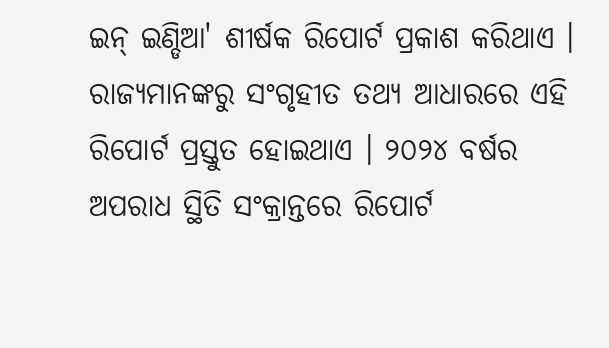ଇନ୍ ଇଣ୍ଡିଆ' ଶୀର୍ଷକ ରିପୋର୍ଟ ପ୍ରକାଶ କରିଥାଏ । ରାଜ୍ୟମାନଙ୍କରୁ ସଂଗୃହୀତ ତଥ୍ୟ ଆଧାରରେ ଏହି ରିପୋର୍ଟ ପ୍ରସ୍ତୁତ ହୋଇଥାଏ । ୨୦୨୪ ବର୍ଷର ଅପରାଧ ସ୍ଥିତି ସଂକ୍ରାନ୍ତରେ ରିପୋର୍ଟ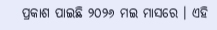ପ୍ରକାଶ ପାଇଛି ୨୦୨୬ ମଇ ମାସରେ । ଏହି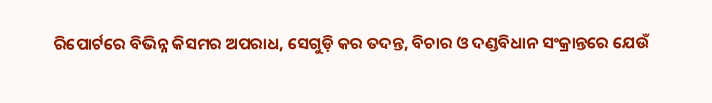ରିପୋର୍ଟରେ ବିଭିନ୍ନ କିସମର ଅପରାଧ, ସେଗୁଡ଼ି କର ତଦନ୍ତ, ବିଚାର ଓ ଦଣ୍ଡବିଧାନ ସଂକ୍ରାନ୍ତରେ ଯେଉଁ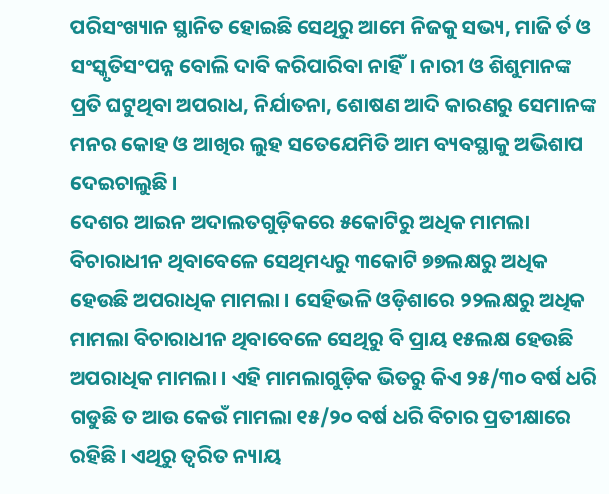ପରିସଂଖ୍ୟାନ ସ୍ଥାନିତ ହୋଇଛି ସେଥିରୁ ଆମେ ନିଜକୁ ସଭ୍ୟ, ମାଜି ର୍ତ ଓ ସଂସ୍କୃତିସଂପନ୍ନ ବୋଲି ଦାବି କରିପାରିବା ନାହିଁ। ନାରୀ ଓ ଶିଶୁମାନଙ୍କ ପ୍ରତି ଘଟୁଥିବା ଅପରାଧ, ନିର୍ଯାତନା, ଶୋଷଣ ଆଦି କାରଣରୁ ସେମାନଙ୍କ ମନର କୋହ ଓ ଆଖିର ଲୁହ ସତେଯେମିତି ଆମ ବ୍ୟବସ୍ଥାକୁ ଅଭିଶାପ ଦେଇଚାଲୁଛି ।
ଦେଶର ଆଇନ ଅଦାଲତଗୁଡ଼ିକରେ ୫କୋଟିରୁ ଅଧିକ ମାମଲା ବିଚାରାଧୀନ ଥିବାବେଳେ ସେଥିମଧ୍ୟରୁ ୩କୋଟି ୭୭ଲକ୍ଷରୁ ଅଧିକ ହେଉଛି ଅପରାଧିକ ମାମଲା । ସେହିଭଳି ଓଡ଼ିଶାରେ ୨୨ଲକ୍ଷରୁ ଅଧିକ ମାମଲା ବିଚାରାଧୀନ ଥିବାବେଳେ ସେଥିରୁ ବି ପ୍ରାୟ ୧୫ଲକ୍ଷ ହେଉଛି ଅପରାଧିକ ମାମଲା । ଏହି ମାମଲାଗୁଡ଼ିକ ଭିତରୁ କିଏ ୨୫/୩୦ ବର୍ଷ ଧରି ଗଡୁଛି ତ ଆଉ କେଉଁ ମାମଲା ୧୫/୨୦ ବର୍ଷ ଧରି ବିଚାର ପ୍ରତୀକ୍ଷାରେ ରହିଛି । ଏଥିରୁ ତ୍ୱରିତ ନ୍ୟାୟ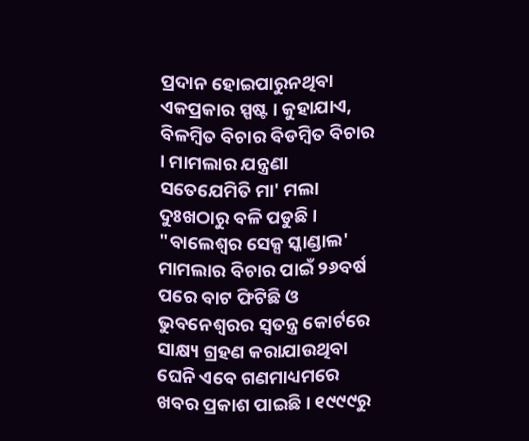ପ୍ରଦାନ ହୋଇପାରୁନଥିବା ଏକପ୍ରକାର ସ୍ପଷ୍ଟ । କୁହାଯାଏ, ବିଳମ୍ବିତ ବିଚାର ବିଡମ୍ବିତ ବିଚାର । ମାମଲାର ଯନ୍ତ୍ରଣା ସତେଯେମିତି ମା' ମଲା ଦୁଃଖଠାରୁ ବଳି ପଡୁଛି ।
"ବାଲେଶ୍ୱର ସେକ୍ସ ସ୍କାଣ୍ଡାଲ' ମାମଲାର ବିଚାର ପାଇଁ ୨୬ବର୍ଷ ପରେ ବାଟ ଫିଟିଛି ଓ ଭୁବନେଶ୍ୱରର ସ୍ୱତନ୍ତ୍ର କୋର୍ଟରେ ସାକ୍ଷ୍ୟ ଗ୍ରହଣ କରାଯାଉଥିବା ଘେନି ଏବେ ଗଣମାଧ୍ୟମରେ ଖବର ପ୍ରକାଶ ପାଇଛି । ୧୯୯୯ରୁ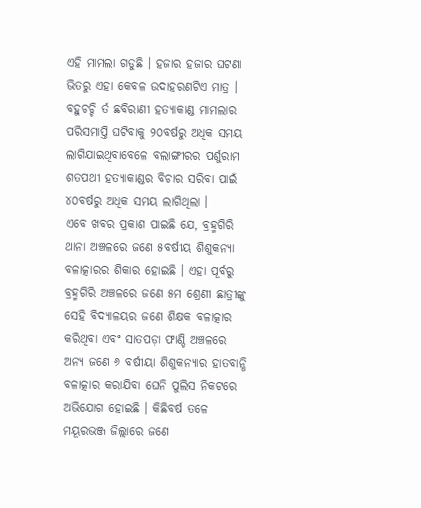ଏହି ମାମଲା ଗଡୁଛି । ହଜାର ହଜାର ଘଟଣା ଭିତରୁ ଏହା କେବଳ ଉଦାହରଣଟିଏ ମାତ୍ର । ବହୁଚଚ୍ଚି ର୍ତ ଛବିରାଣୀ ହତ୍ୟାକାଣ୍ଡ ମାମଲାର ପରିସମାପ୍ତି ଘଟିବାକୁ ୨୦ବର୍ଷରୁ ଅଧିକ ସମୟ ଲାଗିଯାଇଥିବାବେଳେ ବଲାଙ୍ଗୀରର ପର୍ଶୁରାମ ଶତପଥୀ ହତ୍ୟାକାଣ୍ଡର ବିଚାର ସରିବା ପାଇଁ ୪୦ବର୍ଷରୁ ଅଧିକ ସମୟ ଲାଗିଥିଲା ।
ଏବେ ଖବର ପ୍ରକାଶ ପାଇଛି ଯେ, ବ୍ରହ୍ମଗିରି ଥାନା ଅଞ୍ଚଳରେ ଜଣେ ୫ବର୍ଷୀୟ ଶିଶୁକନ୍ୟା ବଳାତ୍କାରର ଶିକାର ହୋଇଛି । ଏହା ପୂର୍ବରୁ ବ୍ରହ୍ମଗିରି ଅଞ୍ଚଳରେ ଜଣେ ୫ମ ଶ୍ରେଣୀ ଛାତ୍ରୀଙ୍କୁ ସେହି ବିଦ୍ୟାଳୟର ଜଣେ ଶିକ୍ଷକ ବଳାତ୍କାର କରିଥିବା ଏବଂ ସାତପଡ଼ା ଫାଣ୍ଡି ଅଞ୍ଚଳରେ ଅନ୍ୟ ଜଣେ ୬ ବର୍ଷୀୟା ଶିଶୁକନ୍ୟାର ହାତବାନ୍ଧି ବଳାତ୍କାର କରାଯିବା ଘେନି ପୁଲିସ ନିକଟରେ ଅଭିଯୋଗ ହୋଇଛି । କିଛିବର୍ଷ ତଳେ ମୟୂରଭଞ୍ଜ ଜିଲ୍ଲାରେ ଜଣେ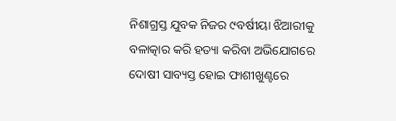ନିଶାଗ୍ରସ୍ତ ଯୁବକ ନିଜର ୯ବର୍ଷୀୟା ଝିଆରୀକୁ ବଳାତ୍କାର କରି ହତ୍ୟା କରିବା ଅଭିଯୋଗରେ ଦୋଷୀ ସାବ୍ୟସ୍ତ ହୋଇ ଫାଶୀଖୁଣ୍ଟରେ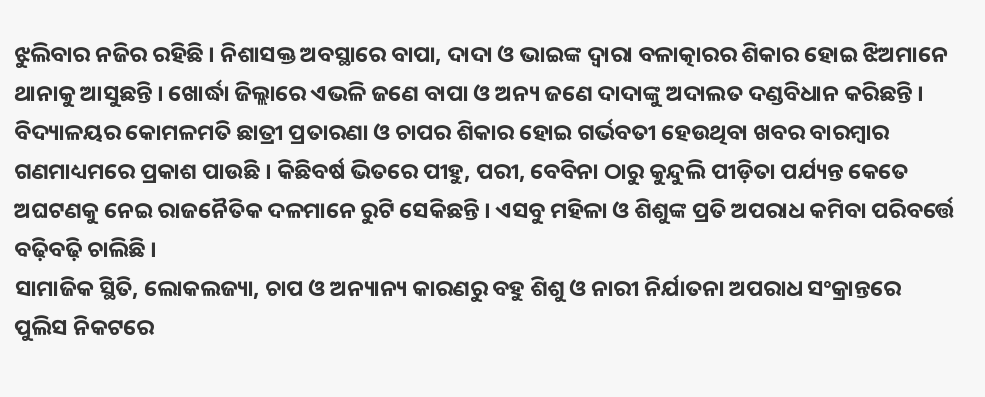ଝୁଲିବାର ନଜିର ରହିଛି । ନିଶାସକ୍ତ ଅବସ୍ଥାରେ ବାପା, ଦାଦା ଓ ଭାଇଙ୍କ ଦ୍ୱାରା ବଳାତ୍କାରର ଶିକାର ହୋଇ ଝିଅମାନେ ଥାନାକୁ ଆସୁଛନ୍ତି । ଖୋର୍ଦ୍ଧା ଜିଲ୍ଲାରେ ଏଭଳି ଜଣେ ବାପା ଓ ଅନ୍ୟ ଜଣେ ଦାଦାଙ୍କୁ ଅଦାଲତ ଦଣ୍ଡବିଧାନ କରିଛନ୍ତି । ବିଦ୍ୟାଳୟର କୋମଳମତି ଛାତ୍ରୀ ପ୍ରତାରଣା ଓ ଚାପର ଶିକାର ହୋଇ ଗର୍ଭବତୀ ହେଉଥିବା ଖବର ବାରମ୍ବାର ଗଣମାଧ୍ୟମରେ ପ୍ରକାଶ ପାଉଛି । କିଛିବର୍ଷ ଭିତରେ ପୀହୁ, ପରୀ, ବେବିନା ଠାରୁ କୁନ୍ଦୁଲି ପୀଡ଼ିତା ପର୍ଯ୍ୟନ୍ତ କେତେ ଅଘଟଣକୁ ନେଇ ରାଜନୈତିକ ଦଳମାନେ ରୁଟି ସେକିଛନ୍ତି । ଏସବୁ ମହିଳା ଓ ଶିଶୁଙ୍କ ପ୍ରତି ଅପରାଧ କମିବା ପରିବର୍ତ୍ତେ ବଢ଼ିବଢ଼ି ଚାଲିଛି ।
ସାମାଜିକ ସ୍ଥିତି, ଲୋକଲଜ୍ୟା, ଚାପ ଓ ଅନ୍ୟାନ୍ୟ କାରଣରୁ ବହୁ ଶିଶୁ ଓ ନାରୀ ନିର୍ଯାତନା ଅପରାଧ ସଂକ୍ରାନ୍ତରେ ପୁଲିସ ନିକଟରେ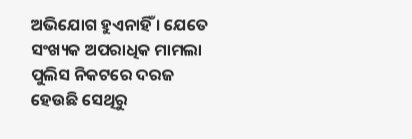ଅଭିଯୋଗ ହୁଏନାହିଁ । ଯେତେ ସଂଖ୍ୟକ ଅପରାଧିକ ମାମଲା ପୁଲିସ ନିକଟରେ ଦରଜ ହେଉଛି ସେଥିରୁ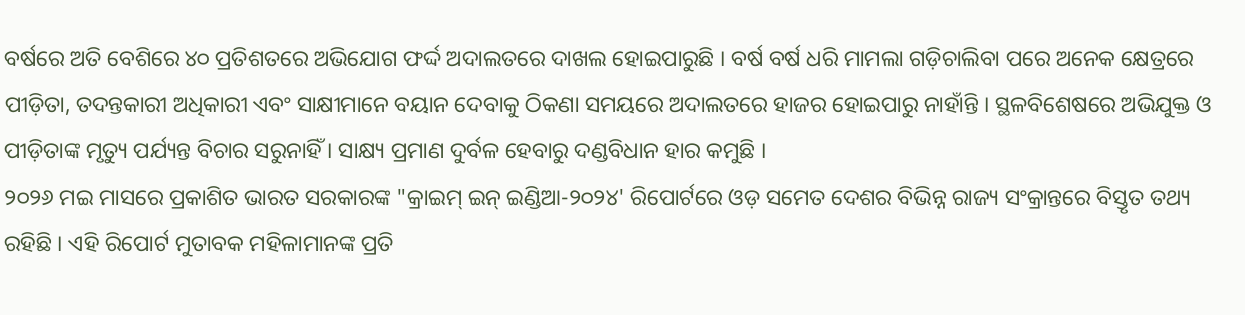ବର୍ଷରେ ଅତି ବେଶିରେ ୪୦ ପ୍ରତିଶତରେ ଅଭିଯୋଗ ଫର୍ଦ୍ଦ ଅଦାଲତରେ ଦାଖଲ ହୋଇପାରୁଛି । ବର୍ଷ ବର୍ଷ ଧରି ମାମଲା ଗଡ଼ିଚାଲିବା ପରେ ଅନେକ କ୍ଷେତ୍ରରେ ପୀଡ଼ିତା, ତଦନ୍ତକାରୀ ଅଧିକାରୀ ଏବଂ ସାକ୍ଷୀମାନେ ବୟାନ ଦେବାକୁ ଠିକଣା ସମୟରେ ଅଦାଲତରେ ହାଜର ହୋଇପାରୁ ନାହାଁନ୍ତି । ସ୍ଥଳବିଶେଷରେ ଅଭିଯୁକ୍ତ ଓ ପୀଡ଼ିତାଙ୍କ ମୃତ୍ୟୁ ପର୍ଯ୍ୟନ୍ତ ବିଚାର ସରୁନାହିଁ । ସାକ୍ଷ୍ୟ ପ୍ରମାଣ ଦୁର୍ବଳ ହେବାରୁ ଦଣ୍ଡବିଧାନ ହାର କମୁଛି ।
୨୦୨୬ ମଇ ମାସରେ ପ୍ରକାଶିତ ଭାରତ ସରକାରଙ୍କ "କ୍ରାଇମ୍ ଇନ୍ ଇଣ୍ଡିଆ-୨୦୨୪' ରିପୋର୍ଟରେ ଓଡ଼ ସମେତ ଦେଶର ବିଭିନ୍ନ ରାଜ୍ୟ ସଂକ୍ରାନ୍ତରେ ବିସ୍ତୃତ ତଥ୍ୟ ରହିଛି । ଏହି ରିପୋର୍ଟ ମୁତାବକ ମହିଳାମାନଙ୍କ ପ୍ରତି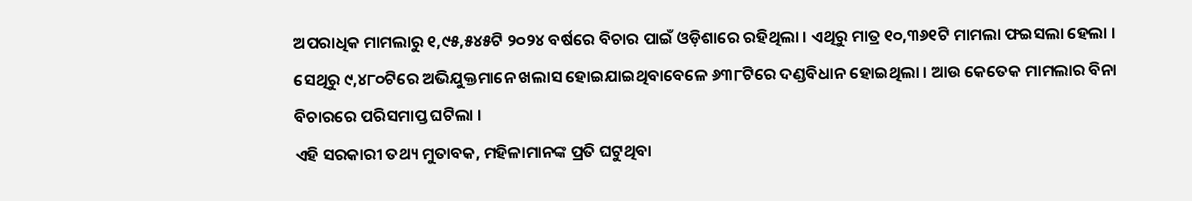ଅପରାଧିକ ମାମଲାରୁ ୧,୯୫,୫୪୫ଟି ୨୦୨୪ ବର୍ଷରେ ବିଚାର ପାଇଁ ଓଡ଼ିଶାରେ ରହିଥିଲା । ଏଥିରୁ ମାତ୍ର ୧୦,୩୬୧ଟି ମାମଲା ଫଇସଲା ହେଲା । ସେଥିରୁ ୯,୪୮୦ଟିରେ ଅଭିଯୁକ୍ତମାନେ ଖଲାସ ହୋଇଯାଇଥିବାବେଳେ ୬୩୮ଟିରେ ଦଣ୍ଡବିଧାନ ହୋଇଥିଲା । ଆଉ କେତେକ ମାମଲାର ବିନା ବିଚାରରେ ପରିସମାପ୍ତ ଘଟିଲା ।
ଏହି ସରକାରୀ ତଥ୍ୟ ମୁତାବକ, ମହିଳାମାନଙ୍କ ପ୍ରତି ଘଟୁଥିବା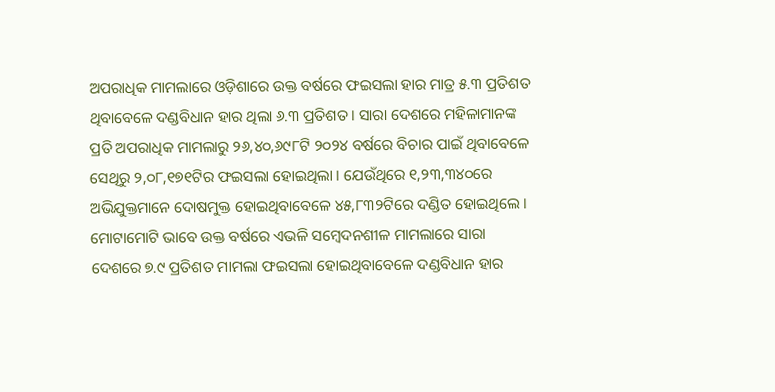ଅପରାଧିକ ମାମଲାରେ ଓଡ଼ିଶାରେ ଉକ୍ତ ବର୍ଷରେ ଫଇସଲା ହାର ମାତ୍ର ୫.୩ ପ୍ରତିଶତ ଥିବାବେଳେ ଦଣ୍ଡବିଧାନ ହାର ଥିଲା ୬.୩ ପ୍ରତିଶତ । ସାରା ଦେଶରେ ମହିଳାମାନଙ୍କ ପ୍ରତି ଅପରାଧିକ ମାମଲାରୁ ୨୬,୪୦,୬୯୮ଟି ୨୦୨୪ ବର୍ଷରେ ବିଚାର ପାଇଁ ଥିବାବେଳେ ସେଥିରୁ ୨,୦୮,୧୭୧ଟିର ଫଇସଲା ହୋଇଥିଲା । ଯେଉଁଥିରେ ୧,୨୩,୩୪୦ରେ ଅଭିଯୁକ୍ତମାନେ ଦୋଷମୁକ୍ତ ହୋଇଥିବାବେଳେ ୪୫,୮୩୨ଟିରେ ଦଣ୍ଡିତ ହୋଇଥିଲେ । ମୋଟାମୋଟି ଭାବେ ଉକ୍ତ ବର୍ଷରେ ଏଭଳି ସମ୍ବେଦନଶୀଳ ମାମଲାରେ ସାରା ଦେଶରେ ୭.୯ ପ୍ରତିଶତ ମାମଲା ଫଇସଲା ହୋଇଥିବାବେଳେ ଦଣ୍ଡବିଧାନ ହାର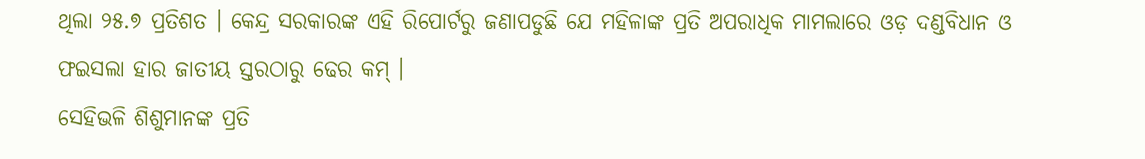ଥିଲା ୨୫.୭ ପ୍ରତିଶତ । କେନ୍ଦ୍ର ସରକାରଙ୍କ ଏହି ରିପୋର୍ଟରୁ ଜଣାପଡୁଛି ଯେ ମହିଳାଙ୍କ ପ୍ରତି ଅପରାଧିକ ମାମଲାରେ ଓଡ଼ ଦଣ୍ଡବିଧାନ ଓ ଫଇସଲା ହାର ଜାତୀୟ ସ୍ତରଠାରୁ ଢେର କମ୍ ।
ସେହିଭଳି ଶିଶୁମାନଙ୍କ ପ୍ରତି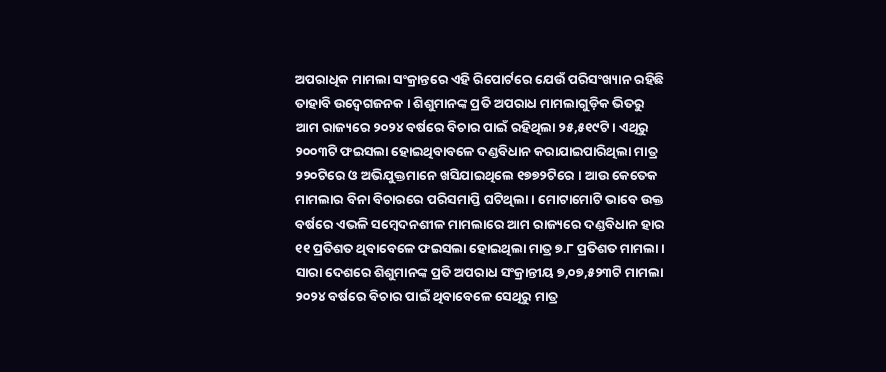ଅପରାଧିକ ମାମଲା ସଂକ୍ରାନ୍ତରେ ଏହି ରିପୋର୍ଟରେ ଯେଉଁ ପରିସଂଖ୍ୟାନ ରହିଛି ତାହାବି ଉଦ୍ବେଗଜନକ । ଶିଶୁମାନଙ୍କ ପ୍ରତି ଅପରାଧ ମାମଲାଗୁଡ଼ିକ ଭିତରୁ ଆମ ରାଜ୍ୟରେ ୨୦୨୪ ବର୍ଷରେ ବିଚାର ପାଇଁ ରହିଥିଲା ୨୫,୫୧୯ଟି । ଏଥିରୁ ୨୦୦୩ଟି ଫଇସଲା ହୋଇଥିବାବଳେ ଦଣ୍ଡବିଧାନ କରାଯାଇପାରିଥିଲା ମାତ୍ର ୨୨୦ଟିରେ ଓ ଅଭିଯୁକ୍ତମାନେ ଖସିଯାଇଥିଲେ ୧୭୭୨ଟିରେ । ଆଉ କେତେକ ମାମଲାର ବିନା ବିଚାରରେ ପରିସମାପ୍ତି ଘଟିଥିଲା । ମୋଟାମୋଟି ଭାବେ ଉକ୍ତ ବର୍ଷରେ ଏଭଳି ସମ୍ବେଦନଶୀଳ ମାମଲାରେ ଆମ ରାଜ୍ୟରେ ଦଣ୍ଡବିଧାନ ହାର ୧୧ ପ୍ରତିଶତ ଥିବାବେଳେ ଫଇସଲା ହୋଇଥିଲା ମାତ୍ର ୭.୮ ପ୍ରତିଶତ ମାମଲା । ସାରା ଦେଶରେ ଶିଶୁମାନଙ୍କ ପ୍ରତି ଅପରାଧ ସଂକ୍ରାନ୍ତୀୟ ୭,୦୭,୫୨୩ଟି ମାମଲା ୨୦୨୪ ବର୍ଷରେ ବିଚାର ପାଇଁ ଥିବାବେଳେ ସେଥିରୁ ମାତ୍ର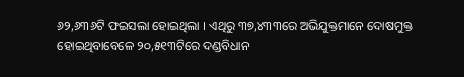୬୨,୬୩୬ଟି ଫଇସଲା ହୋଇଥିଲା । ଏଥିରୁ ୩୭,୪୩୩ରେ ଅଭିଯୁକ୍ତମାନେ ଦୋଷମୁକ୍ତ ହୋଇଥିବାବେଳେ ୨୦,୫୧୩ଟିରେ ଦଣ୍ଡବିଧାନ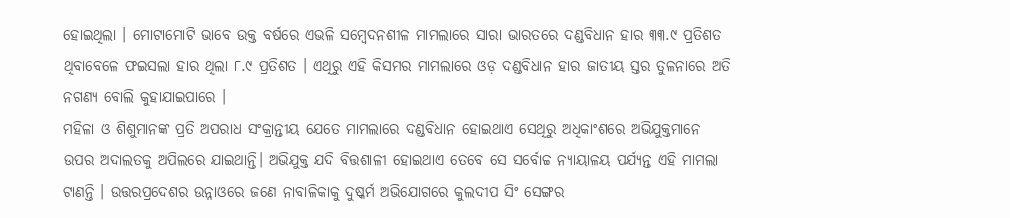ହୋଇଥିଲା । ମୋଟାମୋଟି ଭାବେ ଉକ୍ତ ବର୍ଷରେ ଏଭଳି ସମ୍ବେଦନଶୀଳ ମାମଲାରେ ସାରା ଭାରତରେ ଦଣ୍ଡବିଧାନ ହାର ୩୩.୯ ପ୍ରତିଶତ ଥିବାବେଳେ ଫଇସଲା ହାର ଥିଲା ୮.୯ ପ୍ରତିଶତ । ଏଥିରୁ ଏହି କିସମର ମାମଲାରେ ଓଡ଼ ଦଣ୍ଡବିଧାନ ହାର ଜାତୀୟ ସ୍ତର ତୁଳନାରେ ଅତି ନଗଣ୍ୟ ବୋଲି କୁହାଯାଇପାରେ ।
ମହିଳା ଓ ଶିଶୁମାନଙ୍କ ପ୍ରତି ଅପରାଧ ସଂକ୍ରାନ୍ତୀୟ ଯେତେ ମାମଲାରେ ଦଣ୍ଡବିଧାନ ହୋଇଥାଏ ସେଥିରୁ ଅଧିକାଂଶରେ ଅଭିଯୁକ୍ତମାନେ ଉପର ଅଦାଲତକୁ ଅପିଲରେ ଯାଇଥାନ୍ତି। ଅଭିଯୁକ୍ତ ଯଦି ବିତ୍ତଶାଳୀ ହୋଇଥାଏ ତେବେ ସେ ସର୍ବୋଚ୍ଚ ନ୍ୟାୟାଳୟ ପର୍ଯ୍ୟନ୍ତ ଏହି ମାମଲା ଟାଣନ୍ତି । ଉତ୍ତରପ୍ରଦେଶର ଉନ୍ନାଓରେ ଜଣେ ନାବାଳିକାକୁ ଦୁଷ୍କର୍ମ ଅଭିଯୋଗରେ କୁଲଦୀପ ସିଂ ସେଙ୍ଗର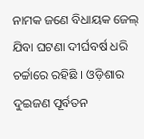ନାମକ ଜଣେ ବିଧାୟକ ଜେଲ୍ ଯିବା ଘଟଣା ଦୀର୍ଘବର୍ଷ ଧରି ଚର୍ଚ୍ଚାରେ ରହିଛି । ଓଡ଼ିଶାର ଦୁଇଜଣ ପୂର୍ବତନ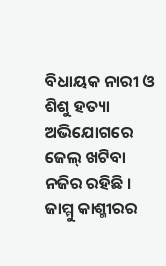ବିଧାୟକ ନାରୀ ଓ ଶିଶୁ ହତ୍ୟା ଅଭିଯୋଗରେ ଜେଲ୍ ଖଟିବା ନଜିର ରହିଛି । ଜାମ୍ମୁ କାଶ୍ମୀରର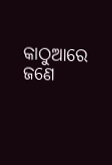କାଠୁଆରେ ଜଣେ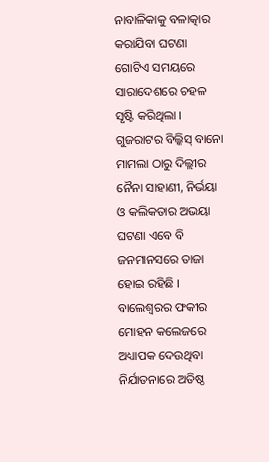ନାବାଳିକାକୁ ବଳାତ୍କାର କରାଯିବା ଘଟଣା ଗୋଟିଏ ସମୟରେ ସାରାଦେଶରେ ଚହଳ ସୃଷ୍ଟି କରିଥିଲା । ଗୁଜରାଟର ବିଲ୍କିସ୍ ବାନୋ ମାମଲା ଠାରୁ ଦିଲ୍ଲୀର ନୈନା ସାହାଣୀ, ନିର୍ଭୟା ଓ କଲିକତାର ଅଭୟା ଘଟଣା ଏବେ ବି ଜନମାନସରେ ତାଜା ହୋଇ ରହିଛି । ବାଲେଶ୍ୱରର ଫକୀର ମୋହନ କଲେଜରେ ଅଧ୍ୟାପକ ଦେଉଥିବା ନିର୍ଯାତନାରେ ଅତିଷ୍ଠ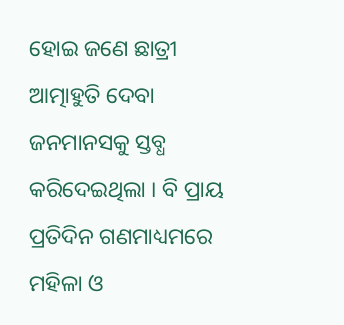ହୋଇ ଜଣେ ଛାତ୍ରୀ ଆତ୍ମାହୁତି ଦେବା ଜନମାନସକୁ ସ୍ତବ୍ଧ କରିଦେଇଥିଲା । ବି ପ୍ରାୟ ପ୍ରତିଦିନ ଗଣମାଧ୍ୟମରେ ମହିଳା ଓ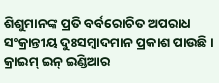ଶିଶୁମାନଙ୍କ ପ୍ରତି ବର୍ବରୋଚିତ ଅପରାଧ ସଂକ୍ରାନ୍ତୀୟ ଦୁଃସମ୍ବାଦମାନ ପ୍ରକାଶ ପାଉଛି ।
କ୍ରାଇମ୍ ଇନ୍ ଇଣ୍ଡିଆର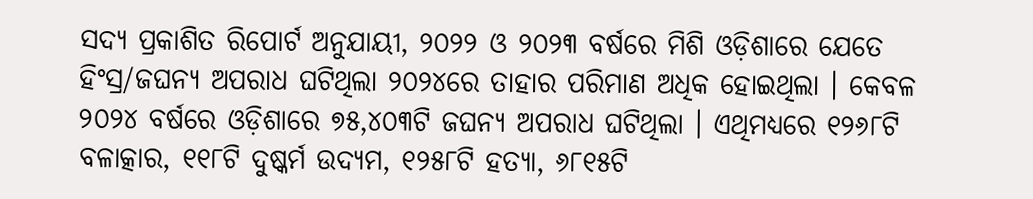ସଦ୍ୟ ପ୍ରକାଶିତ ରିପୋର୍ଟ ଅନୁଯାୟୀ, ୨୦୨୨ ଓ ୨୦୨୩ ବର୍ଷରେ ମିଶି ଓଡ଼ିଶାରେ ଯେତେ ହିଂସ୍ର/ଜଘନ୍ୟ ଅପରାଧ ଘଟିଥିଲା ୨୦୨୪ରେ ତାହାର ପରିମାଣ ଅଧିକ ହୋଇଥିଲା । କେବଳ ୨୦୨୪ ବର୍ଷରେ ଓଡ଼ିଶାରେ ୭୫,୪୦୩ଟି ଜଘନ୍ୟ ଅପରାଧ ଘଟିଥିଲା । ଏଥିମଧ୍ୟରେ ୧୨୬୮ଟି ବଳାତ୍କାର, ୧୧୮ଟି ଦୁଷ୍କର୍ମ ଉଦ୍ୟମ, ୧୨୫୮ଟି ହତ୍ୟା, ୬୮୧୫ଟି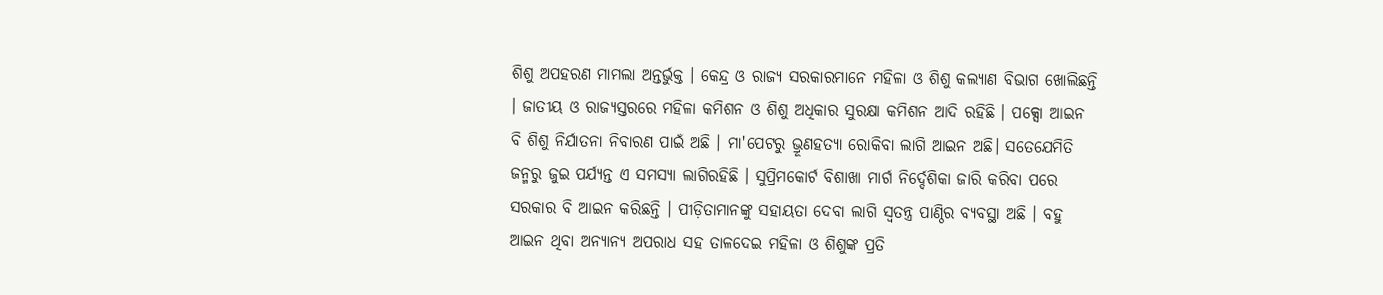ଶିଶୁ ଅପହରଣ ମାମଲା ଅନ୍ତର୍ଭୁକ୍ତ । କେନ୍ଦ୍ର ଓ ରାଜ୍ୟ ସରକାରମାନେ ମହିଳା ଓ ଶିଶୁ କଲ୍ୟାଣ ବିଭାଗ ଖୋଲିଛନ୍ତି । ଜାତୀୟ ଓ ରାଜ୍ୟସ୍ତରରେ ମହିଳା କମିଶନ ଓ ଶିଶୁ ଅଧିକାର ସୁରକ୍ଷା କମିଶନ ଆଦି ରହିଛି । ପକ୍ସୋ ଆଇନ ବି ଶିଶୁ ନିର୍ଯାତନା ନିବାରଣ ପାଇଁ ଅଛି । ମା'ପେଟରୁ ଭ୍ରୂଣହତ୍ୟା ରୋକିବା ଲାଗି ଆଇନ ଅଛି। ସତେଯେମିତି ଜନ୍ମରୁ ଜୁଇ ପର୍ଯ୍ୟନ୍ତ ଏ ସମସ୍ୟା ଲାଗିରହିଛି । ସୁପ୍ରିମକୋର୍ଟ ବିଶାଖା ମାର୍ଗ ନିର୍ଦ୍ଦେଶିକା ଜାରି କରିବା ପରେ ସରକାର ବି ଆଇନ କରିଛନ୍ତି । ପୀଡ଼ିତାମାନଙ୍କୁ ସହାୟତା ଦେବା ଲାଗି ସ୍ୱତନ୍ତ୍ର ପାଣ୍ଠିର ବ୍ୟବସ୍ଥା ଅଛି । ବହୁ ଆଇନ ଥିବା ଅନ୍ୟାନ୍ୟ ଅପରାଧ ସହ ତାଳଦେଇ ମହିଳା ଓ ଶିଶୁଙ୍କ ପ୍ରତି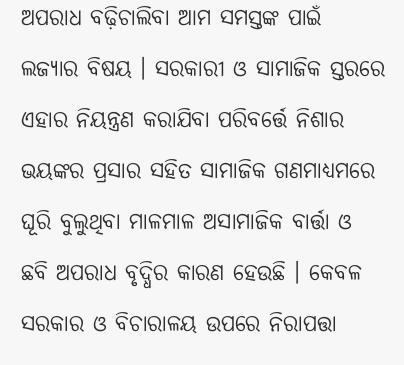ଅପରାଧ ବଢ଼ିଚାଲିବା ଆମ ସମସ୍ତଙ୍କ ପାଇଁ ଲଜ୍ୟାର ବିଷୟ । ସରକାରୀ ଓ ସାମାଜିକ ସ୍ତରରେ ଏହାର ନିୟନ୍ତ୍ରଣ କରାଯିବା ପରିବର୍ତ୍ତେ ନିଶାର ଭୟଙ୍କର ପ୍ରସାର ସହିତ ସାମାଜିକ ଗଣମାଧ୍ୟମରେ ଘୂରି ବୁଲୁଥିବା ମାଳମାଳ ଅସାମାଜିକ ବାର୍ତ୍ତା ଓ ଛବି ଅପରାଧ ବୃଦ୍ଧିର କାରଣ ହେଉଛି । କେବଳ ସରକାର ଓ ବିଚାରାଳୟ ଉପରେ ନିରାପତ୍ତା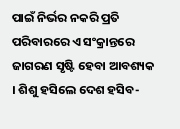ପାଇଁ ନିର୍ଭର ନକରି ପ୍ରତି ପରିବାରରେ ଏ ସଂକ୍ରାନ୍ତରେ ଜାଗରଣ ସୃଷ୍ଟି ହେବା ଆବଶ୍ୟକ । ଶିଶୁ ହସିଲେ ଦେଶ ହସିବ-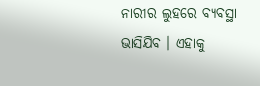ନାରୀର ଲୁହରେ ବ୍ୟବସ୍ଥା ଭାସିଯିବ । ଏହାକୁ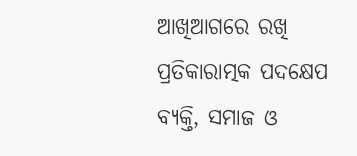ଆଖିଆଗରେ ରଖି ପ୍ରତିକାରାତ୍ମକ ପଦକ୍ଷେପ ବ୍ୟକ୍ତି, ସମାଜ ଓ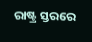ରାଷ୍ଟ୍ର ସ୍ତରରେ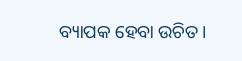ବ୍ୟାପକ ହେବା ଉଚିତ।